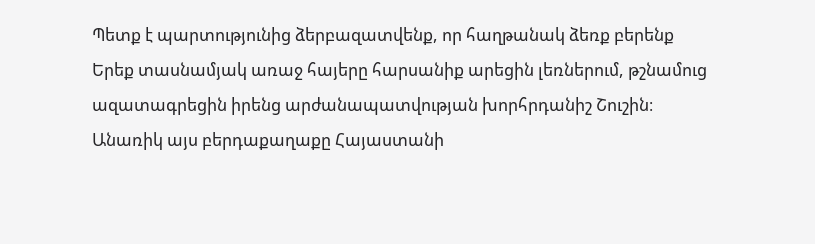Պետք է պարտությունից ձերբազատվենք, որ հաղթանակ ձեռք բերենք
Երեք տասնամյակ առաջ հայերը հարսանիք արեցին լեռներում, թշնամուց ազատագրեցին իրենց արժանապատվության խորհրդանիշ Շուշին։
Անառիկ այս բերդաքաղաքը Հայաստանի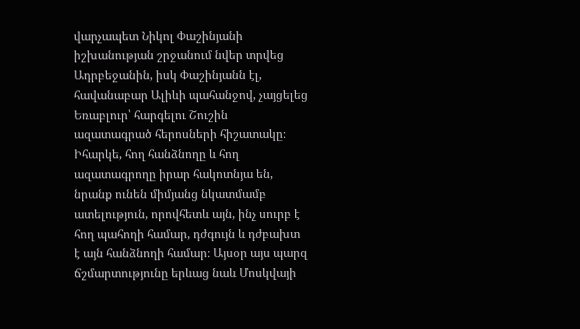վարչապետ Նիկոլ Փաշինյանի իշխանության շրջանում նվեր տրվեց Ադրբեջանին, իսկ Փաշինյանն էլ, հավանաբար Ալիևի պահանջով, չայցելեց Եռաբլուր՝ հարգելու Շուշին ազատագրած հերոսների հիշատակը։
Իհարկե, հող հանձնողը և հող ազատագրողը իրար հակոտնյա են, նրանք ունեն միմյանց նկատմամբ ատելություն, որովհետև այն, ինչ սուրբ է հող պահողի համար, դժգույն և դժբախտ է այն հանձնողի համար։ Այսօր այս պարզ ճշմարտությունը երևաց նաև Մոսկվայի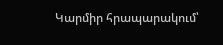Կարմիր հրապարակում՝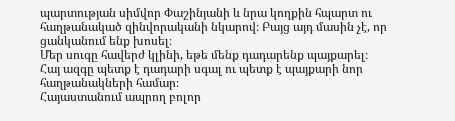պարտության սիմվոր Փաշինյանի և նրա կողքին հպարտ ու հաղթանակած զինվորականի նկարով։ Բայց այդ մասին չէ, որ ցանկանում ենք խոսել։
Մեր սուգը հավերժ կլինի, եթե մենք դադարենք պայքարել։
Հայ ազգը պետք է դադարի սգալ ու պետք է պայքարի նոր հաղթանակների համար։
Հայաստանում ապրող բոլոր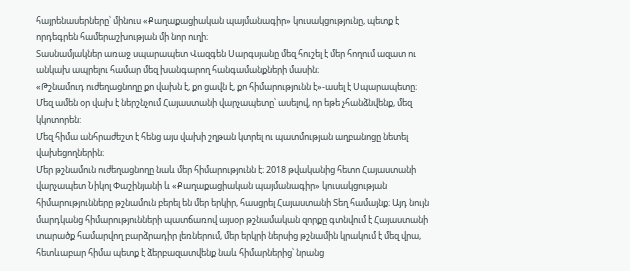հայրենասերները՝ մինուս «Քաղաքացիական պայմանագիր» կուսակցությունը, պետք է որդեգրեն համերաշխության մի նոր ուղի։
Տասնամյակներ առաջ սպարապետ Վազգեն Սարգսյանը մեզ հուշել է մեր հողում ազատ ու անկախ ապրելու համար մեզ խանգարող հանգամանքների մասին։
«Թշնամուդ ուժեղացնողը քո վախն է, քո ցավն է, քո հիմարությունն է»-ասել է Սպարապետը։
Մեզ ամեն օր վախ է ներշնչում Հայաստանի վարչապետը՝ ասելով, որ եթե չհանձնվենք, մեզ կկոտորեն:
Մեզ հիմա անհրաժեշտ է հենց այս վախի շղթան կտրել ու պատմության աղբանոցը նետել վախեցողներին։
Մեր թշնամուն ուժեղացնողը նաև մեր հիմարությունն է։ 2018 թվականից հետո Հայաստանի վարչապետ Նիկոլ Փաշինյանի և «Քաղաքացիական պայմանագիր» կուսակցության հիմարությունները թշնամուն բերել են մեր երկիր, հասցրել Հայաստանի Տեղ համայնք։ Այդ նույն մարդկանց հիմարությունների պատճառով այսօր թշնամական զորքը գտնվում է Հայաստանի տարածք համարվող բարձրադիր լեռներում, մեր երկրի ներսից թշնամին կրակում է մեզ վրա, հետևաբար հիմա պետք է ձերբազատվենք նաև հիմարներից՝ նրանց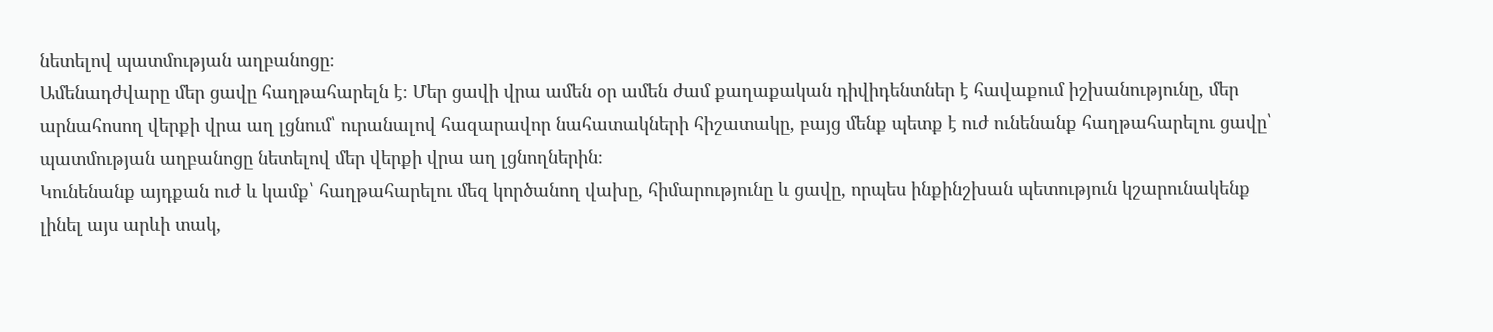նետելով պատմության աղբանոցը։
Ամենադժվարը մեր ցավը հաղթահարելն է։ Մեր ցավի վրա ամեն օր ամեն ժամ քաղաքական դիվիդենտներ է հավաքում իշխանությունը, մեր արնահոսող վերքի վրա աղ լցնում՝ ուրանալով հազարավոր նահատակների հիշատակը, բայց մենք պետք է ուժ ունենանք հաղթահարելու ցավը՝ պատմության աղբանոցը նետելով մեր վերքի վրա աղ լցնողներին։
Կունենանք այդքան ուժ և կամք՝ հաղթահարելու մեզ կործանող վախը, հիմարությունը և ցավը, որպես ինքինշխան պետություն կշարունակենք լինել այս արևի տակ,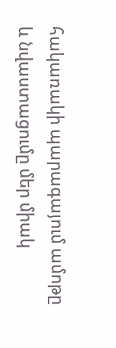հակառակի պարագայում ամոթը և նվաստացումը մեր միակ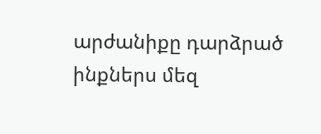արժանիքը դարձրած ինքներս մեզ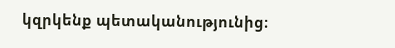կզրկենք պետականությունից։